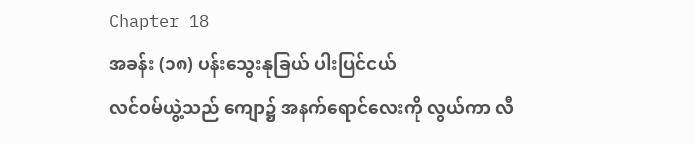Chapter 18
အခန်း (၁၈) ပန်းသွေးနုခြယ် ပါးပြင်ငယ်
လင်ဝမ်ယွဲ့သည် ကျော၌ အနက်ရောင်လေးကို လွယ်ကာ လီ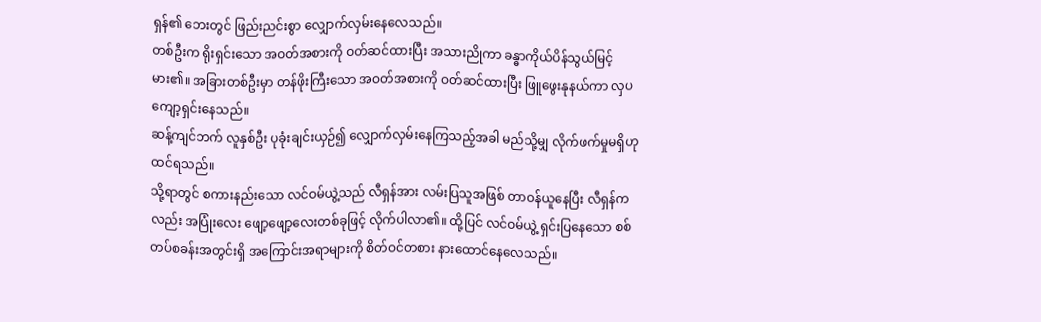ရှန်၏ ဘေးတွင် ဖြည်းညင်းစွာ လျှောက်လှမ်းနေလေသည်။
တစ်ဦးက ရိုးရှင်းသော အဝတ်အစားကို ဝတ်ဆင်ထားပြီး အသားညိုကာ ခန္ဓာကိုယ်ပိန်သွယ်မြင့်မား၏။ အခြားတစ်ဦးမှာ တန်ဖိုးကြီးသော အဝတ်အစားကို ဝတ်ဆင်ထားပြီး ဖြူဖွေးနုနယ်ကာ လှပကျော့ရှင်းနေသည်။
ဆန့်ကျင်ဘက် လူနှစ်ဦး ပုခုံးချင်းယှဉ်၍ လျှောက်လှမ်းနေကြသည့်အခါ မည်သို့မျှ လိုက်ဖက်မှုမရှိဟု ထင်ရသည်။
သို့ရာတွင် စကားနည်းသော လင်ဝမ်ယွဲ့သည် လီရှန်အား လမ်းပြသူအဖြစ် တာဝန်ယူနေပြီး လီရှန်ကလည်း အပြုံးလေး ဖျော့ဖျော့လေးတစ်ခုဖြင့် လိုက်ပါလာ၏။ ထို့ပြင် လင်ဝမ်ယွဲ့ ရှင်းပြနေသော စစ်တပ်စခန်းအတွင်းရှိ အကြောင်းအရာများကို စိတ်ဝင်တစား နားထောင်နေလေသည်။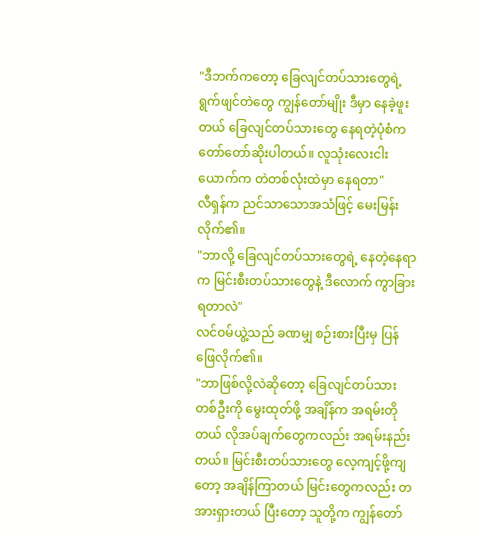"ဒီဘက်ကတော့ ခြေလျင်တပ်သားတွေရဲ့ ရွက်ဖျင်တဲတွေ ကျွန်တော်မျိုး ဒီမှာ နေခဲ့ဖူးတယ် ခြေလျင်တပ်သားတွေ နေရတဲ့ပုံစံက တော်တော်ဆိုးပါတယ်။ လူသုံးလေးငါးယောက်က တဲတစ်လုံးထဲမှာ နေရတာ"
လီရှန်က ညင်သာသောအသံဖြင့် မေးမြန်းလိုက်၏။
"ဘာလို့ ခြေလျင်တပ်သားတွေရဲ့ နေတဲ့နေရာက မြင်းစီးတပ်သားတွေနဲ့ ဒီလောက် ကွာခြားရတာလဲ"
လင်ဝမ်ယွဲ့သည် ခဏမျှ စဉ်းစားပြီးမှ ပြန်ဖြေလိုက်၏။
"ဘာဖြစ်လို့လဲဆိုတော့ ခြေလျင်တပ်သားတစ်ဦးကို မွေးထုတ်ဖို့ အချိန်က အရမ်းတိုတယ် လိုအပ်ချက်တွေကလည်း အရမ်းနည်းတယ်။ မြင်းစီးတပ်သားတွေ လေ့ကျင့်ဖို့ကျတော့ အချိန်ကြာတယ် မြင်းတွေကလည်း တအားရှားတယ် ပြီးတော့ သူတို့က ကျွန်တော်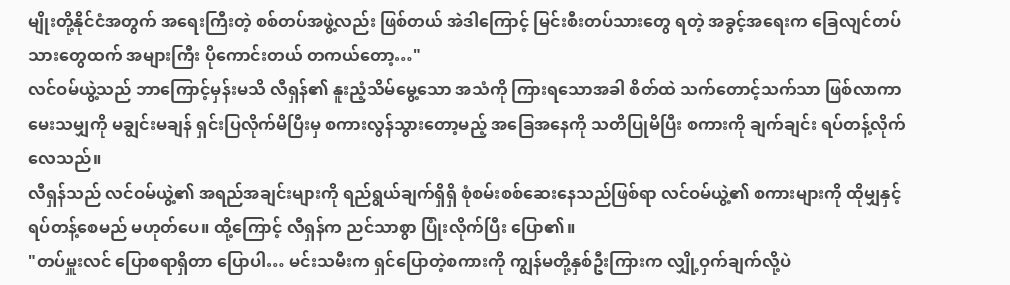မျိုးတို့နိုင်ငံအတွက် အရေးကြီးတဲ့ စစ်တပ်အဖွဲ့လည်း ဖြစ်တယ် အဲဒါကြောင့် မြင်းစီးတပ်သားတွေ ရတဲ့ အခွင့်အရေးက ခြေလျင်တပ်သားတွေထက် အများကြီး ပိုကောင်းတယ် တကယ်တော့…"
လင်ဝမ်ယွဲ့သည် ဘာကြောင့်မှန်းမသိ လီရှန်၏ နူးညံ့သိမ်မွေ့သော အသံကို ကြားရသောအခါ စိတ်ထဲ သက်တောင့်သက်သာ ဖြစ်လာကာ မေးသမျှကို မချွင်းမချန် ရှင်းပြလိုက်မိပြီးမှ စကားလွန်သွားတော့မည့် အခြေအနေကို သတိပြုမိပြီး စကားကို ချက်ချင်း ရပ်တန့်လိုက်လေသည်။
လီရှန်သည် လင်ဝမ်ယွဲ့၏ အရည်အချင်းများကို ရည်ရွယ်ချက်ရှိရှိ စုံစမ်းစစ်ဆေးနေသည်ဖြစ်ရာ လင်ဝမ်ယွဲ့၏ စကားများကို ထိုမျှနှင့် ရပ်တန့်စေမည် မဟုတ်ပေ။ ထို့ကြောင့် လီရှန်က ညင်သာစွာ ပြုံးလိုက်ပြီး ပြော၏။
"တပ်မှူးလင် ပြောစရာရှိတာ ပြောပါ… မင်းသမီးက ရှင်ပြောတဲ့စကားကို ကျွန်မတို့နှစ်ဦးကြားက လျှို့ဝှက်ချက်လို့ပဲ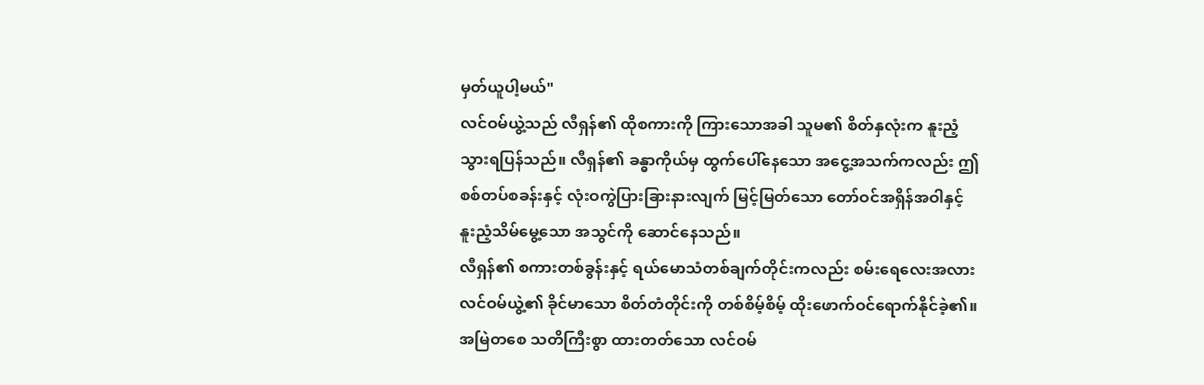မှတ်ယူပါ့မယ်"
လင်ဝမ်ယွဲ့သည် လီရှန်၏ ထိုစကားကို ကြားသောအခါ သူမ၏ စိတ်နှလုံးက နူးညံ့သွားရပြန်သည်။ လီရှန်၏ ခန္ဓာကိုယ်မှ ထွက်ပေါ်နေသော အငွေ့အသက်ကလည်း ဤစစ်တပ်စခန်းနှင့် လုံးဝကွဲပြားခြားနားလျက် မြင့်မြတ်သော တော်ဝင်အရှိန်အဝါနှင့် နူးညံ့သိမ်မွေ့သော အသွင်ကို ဆောင်နေသည်။
လီရှန်၏ စကားတစ်ခွန်းနှင့် ရယ်မောသံတစ်ချက်တိုင်းကလည်း စမ်းရေလေးအလား လင်ဝမ်ယွဲ့၏ ခိုင်မာသော စိတ်တံတိုင်းကို တစ်စိမ့်စိမ့် ထိုးဖောက်ဝင်ရောက်နိုင်ခဲ့၏။ အမြဲတစေ သတိကြီးစွာ ထားတတ်သော လင်ဝမ်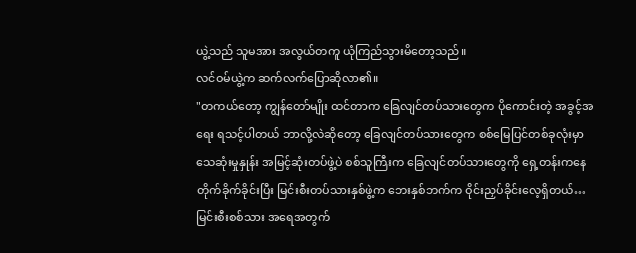ယွဲ့သည် သူမအား အလွယ်တကူ ယုံကြည်သွားမိတော့သည်။
လင်ဝမ်ယွဲ့က ဆက်လက်ပြောဆိုလာ၏။
"တကယ်တော့ ကျွန်တော်မျိုး ထင်တာက ခြေလျင်တပ်သားတွေက ပိုကောင်းတဲ့ အခွင့်အရေး ရသင့်ပါတယ် ဘာလို့လဲဆိုတော့ ခြေလျင်တပ်သားတွေက စစ်မြေပြင်တစ်ခုလုံးမှာ သေဆုံးမှုနှုန်း အမြင့်ဆုံးတပ်ဖွဲ့ပဲ စစ်သူကြီးက ခြေလျင်တပ်သားတွေကို ရှေ့တန်းကနေ တိုက်ခိုက်ခိုင်းပြီး မြင်းစီးတပ်သားနှစ်ဖွဲ့က ဘေးနှစ်ဘက်က ဝိုင်းညှပ်ခိုင်းလေ့ရှိတယ်… မြင်းစီးစစ်သား အရေအတွက်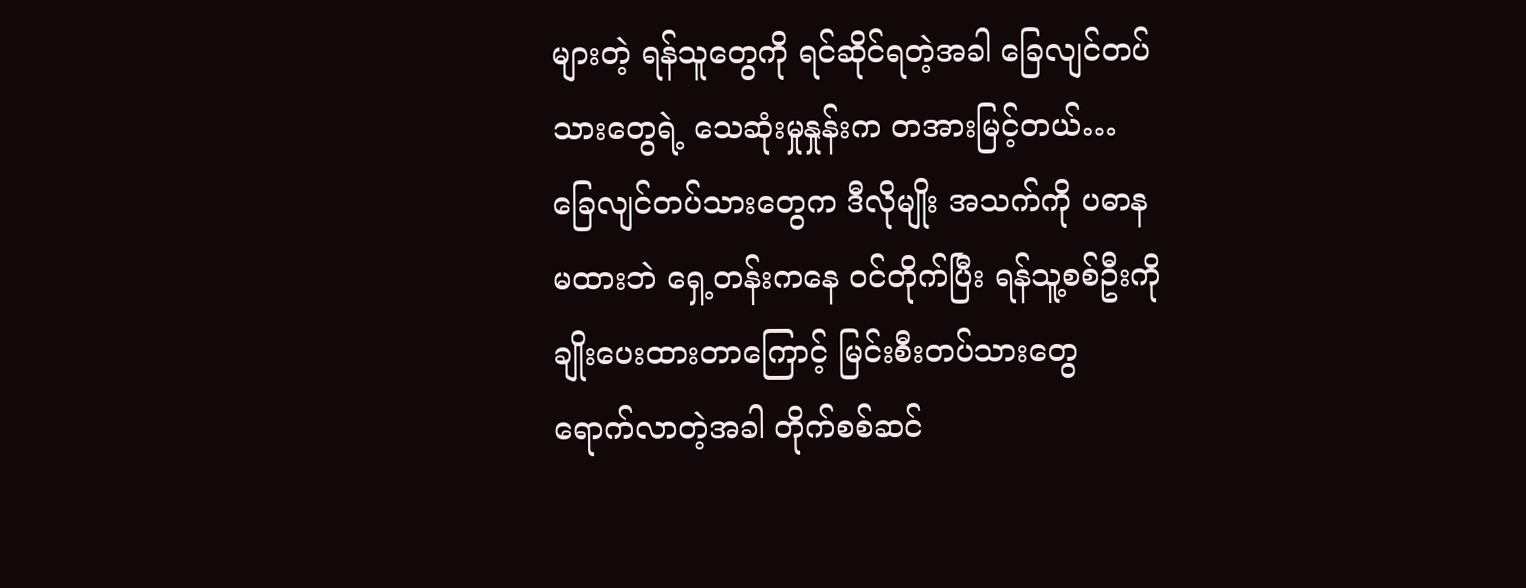များတဲ့ ရန်သူတွေကို ရင်ဆိုင်ရတဲ့အခါ ခြေလျင်တပ်သားတွေရဲ့ သေဆုံးမှုနှုန်းက တအားမြင့်တယ်… ခြေလျင်တပ်သားတွေက ဒီလိုမျိုး အသက်ကို ပဓာနမထားဘဲ ရှေ့တန်းကနေ ဝင်တိုက်ပြီး ရန်သူ့စစ်ဦးကို ချိုးပေးထားတာကြောင့် မြင်းစီးတပ်သားတွေ ရောက်လာတဲ့အခါ တိုက်စစ်ဆင်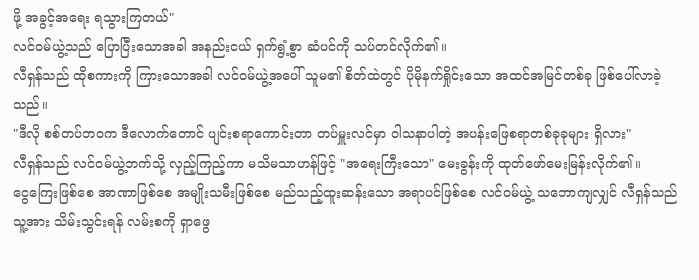ဖို့ အခွင့်အရေး ရသွားကြတယ်"
လင်ဝမ်ယွဲ့သည် ပြောပြီးသောအခါ အနည်းငယ် ရှက်ရွံ့စွာ ဆံပင်ကို သပ်တင်လိုက်၏။
လီရှန်သည် ထိုစကားကို ကြားသောအခါ လင်ဝမ်ယွဲ့အပေါ် သူမ၏ စိတ်ထဲတွင် ပိုမိုနက်ရှိုင်းသော အထင်အမြင်တစ်ခု ဖြစ်ပေါ်လာခဲ့သည်။
"ဒီလို စစ်တပ်ဘဝက ဒီလောက်တောင် ပျင်းစရာကောင်းတာ တပ်မှူးလင်မှာ ဝါသနာပါတဲ့ အပန်းဖြေစရာတစ်ခုခုများ ရှိလား"
လီရှန်သည် လင်ဝမ်ယွဲ့ဘက်သို့ လှည့်ကြည့်ကာ မသိမသာဟန်ဖြင့် "အရေးကြီးသော" မေးခွန်းကို ထုတ်ဖော်မေးမြန်းလိုက်၏။
ငွေကြေးဖြစ်စေ အာဏာဖြစ်စေ အမျိုးသမီးဖြစ်စေ မည်သည့်ထူးဆန်းသော အရာပင်ဖြစ်စေ လင်ဝမ်ယွဲ့ သဘောကျလျှင် လီရှန်သည် သူ့အား သိမ်းသွင်းရန် လမ်းစကို ရှာဖွေ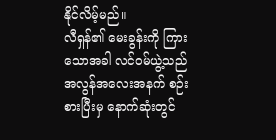နိုင်လိမ့်မည်။
လီရှန်၏ မေးခွန်းကို ကြားသောအခါ လင်ဝမ်ယွဲ့သည် အလွန်အလေးအနက် စဉ်းစားပြီးမှ နောက်ဆုံးတွင်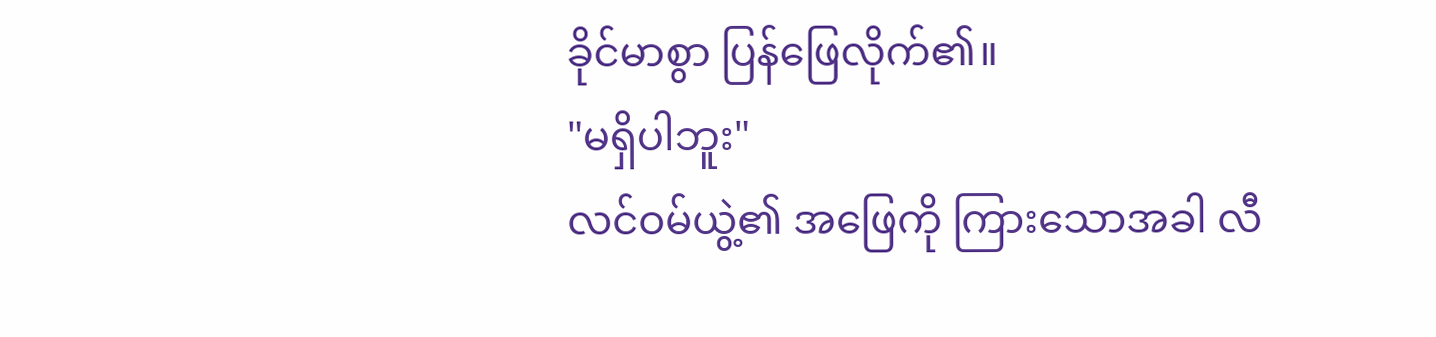ခိုင်မာစွာ ပြန်ဖြေလိုက်၏။
"မရှိပါဘူး"
လင်ဝမ်ယွဲ့၏ အဖြေကို ကြားသောအခါ လီ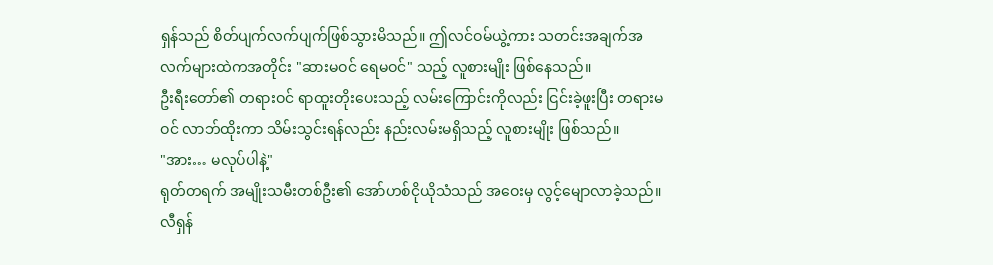ရှန်သည် စိတ်ပျက်လက်ပျက်ဖြစ်သွားမိသည်။ ဤလင်ဝမ်ယွဲ့ကား သတင်းအချက်အလက်များထဲကအတိုင်း "ဆားမဝင် ရေမဝင်" သည့် လူစားမျိုး ဖြစ်နေသည်။
ဦးရီးတော်၏ တရားဝင် ရာထူးတိုးပေးသည့် လမ်းကြောင်းကိုလည်း ငြင်းခဲ့ဖူးပြီး တရားမဝင် လာဘ်ထိုးကာ သိမ်းသွင်းရန်လည်း နည်းလမ်းမရှိသည့် လူစားမျိုး ဖြစ်သည်။
"အား… မလုပ်ပါနဲ့"
ရုတ်တရက် အမျိုးသမီးတစ်ဦး၏ အော်ဟစ်ငိုယိုသံသည် အဝေးမှ လွင့်မျောလာခဲ့သည်။
လီရှန်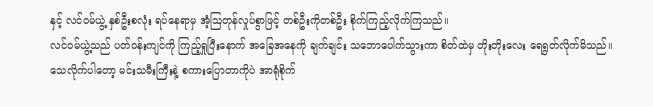နှင့် လင်ဝမ်ယွဲ့ နှစ်ဦးစလုံး ရပ်နေရာမှ အံ့ဩတုန်လှုပ်စွာဖြင့် တစ်ဦးကိုတစ်ဦး စိုက်ကြည့်လိုက်ကြသည်။
လင်ဝမ်ယွဲ့သည် ပတ်ဝန်းကျင်ကို ကြည့်ရှုပြီးနောက် အခြေအနေကို ချက်ချင်း သဘောပေါက်သွားကာ စိတ်ထဲမှ တိုးတိုးလေး ရေရွတ်လိုက်မိသည်။
သေလိုက်ပါတော့ မင်းသမီးကြီးနဲ့ စကားပြောတာကိုပဲ အာရုံစိုက်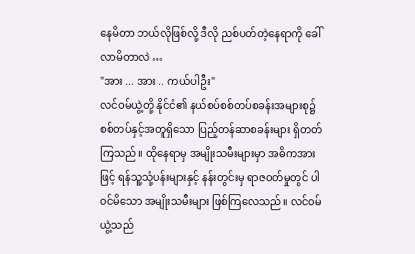နေမိတာ ဘယ်လိုဖြစ်လို့ ဒီလို ညစ်ပတ်တဲ့နေရာကို ခေါ်လာမိတာလဲ …
"အား ... အား .. ကယ်ပါဦး"
လင်ဝမ်ယွဲ့တို့ နိုင်ငံ၏ နယ်စပ်စစ်တပ်စခန်းအများစု၌ စစ်တပ်နှင့်အတူရှိသော ပြည့်တန်ဆာစခန်းများ ရှိတတ်ကြသည်။ ထိုနေရာမှ အမျိုးသမီးများမှာ အဓိကအားဖြင့် ရန်သူ့သုံ့ပန်းများနှင့် နန်းတွင်းမှ ရာဇဝတ်မှုတွင် ပါဝင်မိသော အမျိုးသမီးများ ဖြစ်ကြလေသည်။ လင်ဝမ်ယွဲ့သည်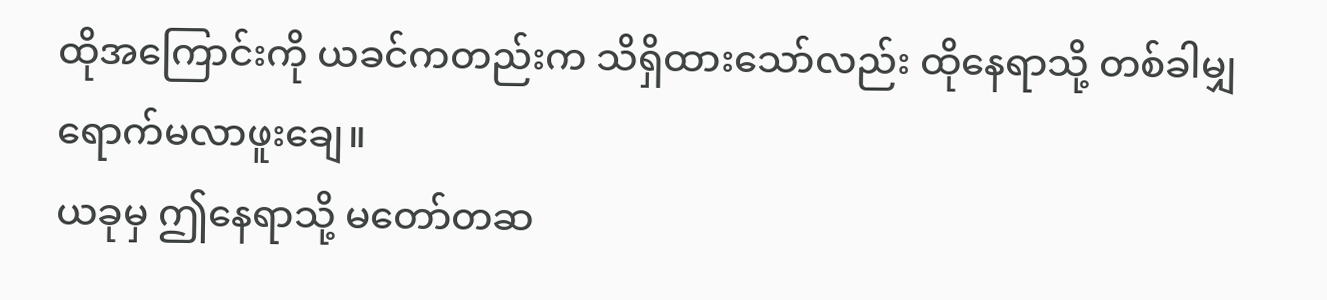ထိုအကြောင်းကို ယခင်ကတည်းက သိရှိထားသော်လည်း ထိုနေရာသို့ တစ်ခါမျှ ရောက်မလာဖူးချေ။
ယခုမှ ဤနေရာသို့ မတော်တဆ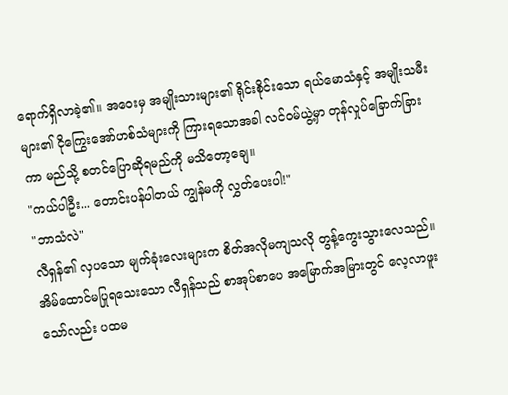ရောက်ရှိလာခဲ့၏။ အဝေးမှ အမျိုးသားများ၏ ရိုင်းစိုင်းသော ရယ်မောသံနှင့် အမျိုးသမီးများ၏ ငိုကြွေးအော်ဟစ်သံများကို ကြားရသောအခါ လင်ဝမ်ယွဲ့မှာ တုန်လှုပ်ခြောက်ခြားကာ မည်သို့ စတင်ပြောဆိုရမည်ကို မသိတော့ချေ။
"ကယ်ပါဦး... တောင်းပန်ပါတယ် ကျွန်မကို လွှတ်ပေးပါ!"
"ဘာသံလဲ"
လီရှန်၏ လှပသော မျက်ခုံးလေးများက စိတ်အလိုမကျသလို တွန့်ကွေးသွားလေသည်။ အိမ်ထောင်မပြုရသေးသော လီရှန်သည် စာအုပ်စာပေ အမြောက်အမြားတွင် လေ့လာဖူးသော်လည်း ပထမ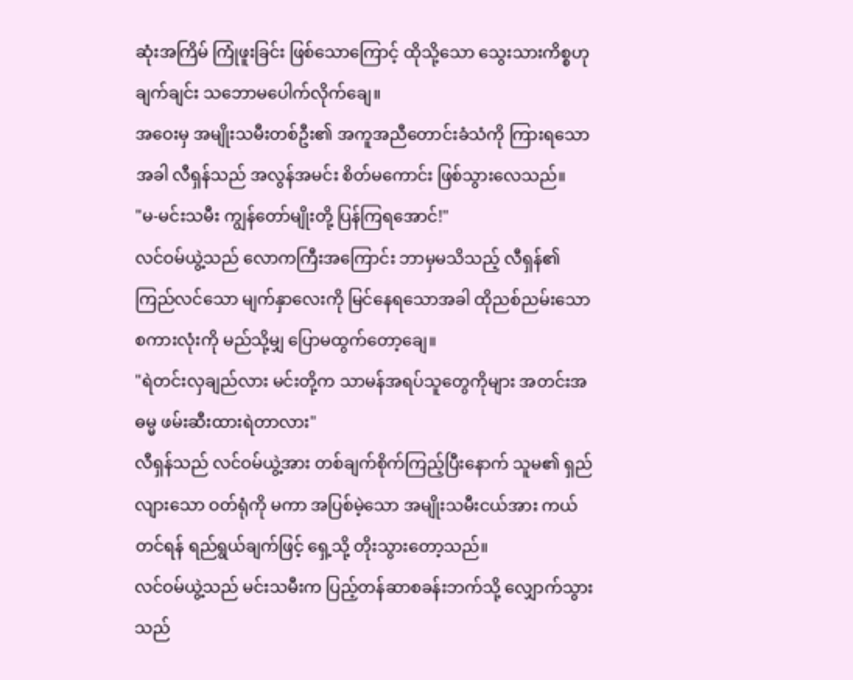ဆုံးအကြိမ် ကြုံဖူးခြင်း ဖြစ်သောကြောင့် ထိုသို့သော သွေးသားကိစ္စဟု ချက်ချင်း သဘောမပေါက်လိုက်ချေ။
အဝေးမှ အမျိုးသမီးတစ်ဦး၏ အကူအညီတောင်းခံသံကို ကြားရသောအခါ လီရှန်သည် အလွန်အမင်း စိတ်မကောင်း ဖြစ်သွားလေသည်။
"မ-မင်းသမီး ကျွန်တော်မျိုးတို့ ပြန်ကြရအောင်!"
လင်ဝမ်ယွဲ့သည် လောကကြီးအကြောင်း ဘာမှမသိသည့် လီရှန်၏ ကြည်လင်သော မျက်နှာလေးကို မြင်နေရသောအခါ ထိုညစ်ညမ်းသော စကားလုံးကို မည်သို့မျှ ပြောမထွက်တော့ချေ။
"ရဲတင်းလှချည်လား မင်းတို့က သာမန်အရပ်သူတွေကိုများ အတင်းအဓမ္မ ဖမ်းဆီးထားရဲတာလား"
လီရှန်သည် လင်ဝမ်ယွဲ့အား တစ်ချက်စိုက်ကြည့်ပြီးနောက် သူမ၏ ရှည်လျားသော ဝတ်ရုံကို မကာ အပြစ်မဲ့သော အမျိုးသမီးငယ်အား ကယ်တင်ရန် ရည်ရွယ်ချက်ဖြင့် ရှေ့သို့ တိုးသွားတော့သည်။
လင်ဝမ်ယွဲ့သည် မင်းသမီးက ပြည့်တန်ဆာစခန်းဘက်သို့ လျှောက်သွားသည်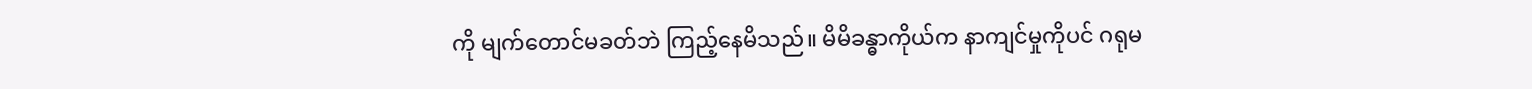ကို မျက်တောင်မခတ်ဘဲ ကြည့်နေမိသည်။ မိမိခန္ဓာကိုယ်က နာကျင်မှုကိုပင် ဂရုမ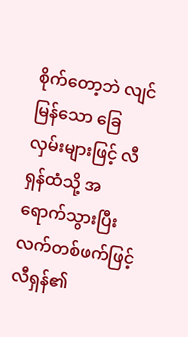စိုက်တော့ဘဲ လျင်မြန်သော ခြေလှမ်းများဖြင့် လီရှန်ထံသို့ အရောက်သွားပြီး လက်တစ်ဖက်ဖြင့် လီရှန်၏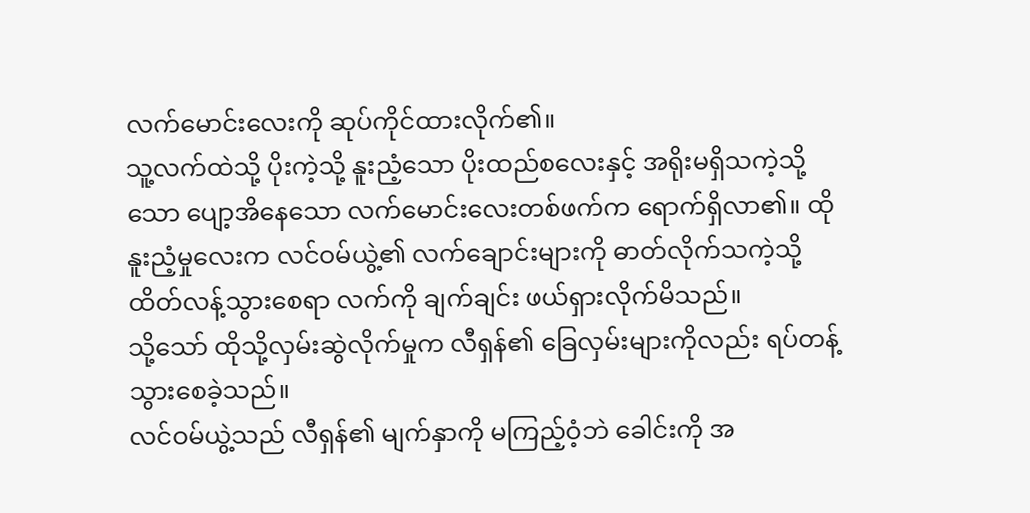လက်မောင်းလေးကို ဆုပ်ကိုင်ထားလိုက်၏။
သူ့လက်ထဲသို့ ပိုးကဲ့သို့ နူးညံ့သော ပိုးထည်စလေးနှင့် အရိုးမရှိသကဲ့သို့သော ပျော့အိနေသော လက်မောင်းလေးတစ်ဖက်က ရောက်ရှိလာ၏။ ထိုနူးညံ့မှုလေးက လင်ဝမ်ယွဲ့၏ လက်ချောင်းများကို ဓာတ်လိုက်သကဲ့သို့ ထိတ်လန့်သွားစေရာ လက်ကို ချက်ချင်း ဖယ်ရှားလိုက်မိသည်။
သို့သော် ထိုသို့လှမ်းဆွဲလိုက်မှုက လီရှန်၏ ခြေလှမ်းများကိုလည်း ရပ်တန့်သွားစေခဲ့သည်။
လင်ဝမ်ယွဲ့သည် လီရှန်၏ မျက်နှာကို မကြည့်ဝံ့ဘဲ ခေါင်းကို အ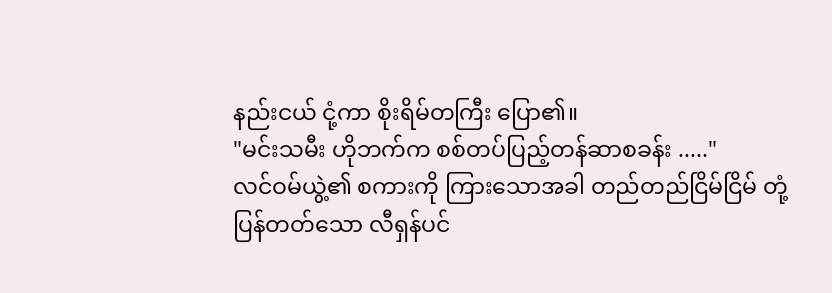နည်းငယ် ငုံ့ကာ စိုးရိမ်တကြီး ပြော၏။
"မင်းသမီး ဟိုဘက်က စစ်တပ်ပြည့်တန်ဆာစခန်း ....."
လင်ဝမ်ယွဲ့၏ စကားကို ကြားသောအခါ တည်တည်ငြိမ်ငြိမ် တုံ့ပြန်တတ်သော လီရှန်ပင်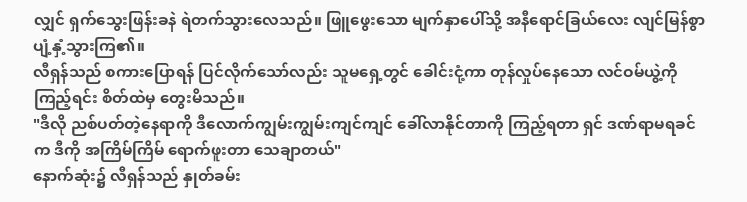လျှင် ရှက်သွေးဖြန်းခနဲ ရဲတက်သွားလေသည်။ ဖြူဖွေးသော မျက်နှာပေါ်သို့ အနီရောင်ခြယ်လေး လျင်မြန်စွာ ပျံ့နှံ့သွားကြ၏။
လီရှန်သည် စကားပြောရန် ပြင်လိုက်သော်လည်း သူမရှေ့တွင် ခေါင်းငုံ့ကာ တုန်လှုပ်နေသော လင်ဝမ်ယွဲ့ကို ကြည့်ရင်း စိတ်ထဲမှ တွေးမိသည်။
"ဒီလို ညစ်ပတ်တဲ့နေရာကို ဒီလောက်ကျွမ်းကျွမ်းကျင်ကျင် ခေါ်လာနိုင်တာကို ကြည့်ရတာ ရှင် ဒဏ်ရာမရခင်က ဒီကို အကြိမ်ကြိမ် ရောက်ဖူးတာ သေချာတယ်"
နောက်ဆုံး၌ လီရှန်သည် နှုတ်ခမ်း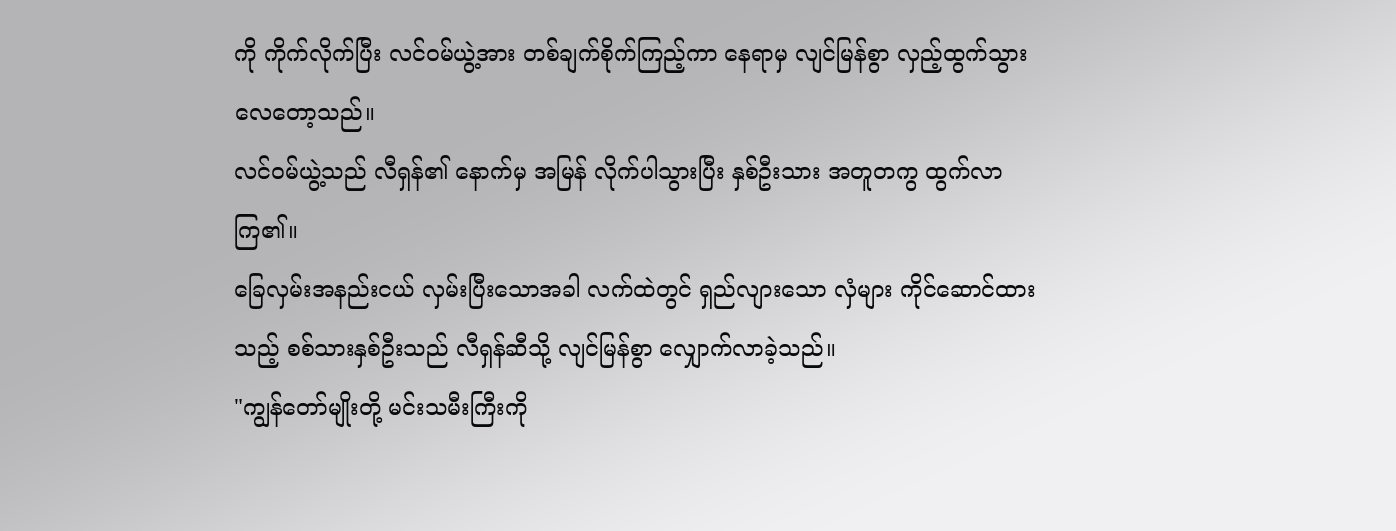ကို ကိုက်လိုက်ပြီး လင်ဝမ်ယွဲ့အား တစ်ချက်စိုက်ကြည့်ကာ နေရာမှ လျင်မြန်စွာ လှည့်ထွက်သွားလေတော့သည်။
လင်ဝမ်ယွဲ့သည် လီရှန်၏ နောက်မှ အမြန် လိုက်ပါသွားပြီး နှစ်ဦးသား အတူတကွ ထွက်လာကြ၏။
ခြေလှမ်းအနည်းငယ် လှမ်းပြီးသောအခါ လက်ထဲတွင် ရှည်လျားသော လှံများ ကိုင်ဆောင်ထားသည့် စစ်သားနှစ်ဦးသည် လီရှန်ဆီသို့ လျင်မြန်စွာ လျှောက်လာခဲ့သည်။
"ကျွန်တော်မျိုးတို့ မင်းသမီးကြီးကို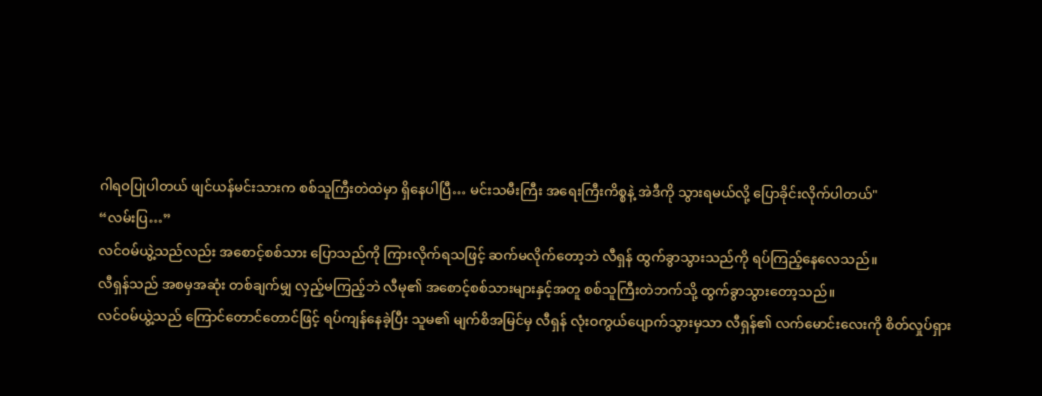ဂါရဝပြုပါတယ် ဖျင်ယန်မင်းသားက စစ်သူကြီးတဲထဲမှာ ရှိနေပါပြီ… မင်းသမီးကြီး အရေးကြီးကိစ္စနဲ့ အဲဒီကို သွားရမယ်လို့ ပြောခိုင်းလိုက်ပါတယ်"
“လမ်းပြ…”
လင်ဝမ်ယွဲ့သည်လည်း အစောင့်စစ်သား ပြောသည်ကို ကြားလိုက်ရသဖြင့် ဆက်မလိုက်တော့ဘဲ လီရှန် ထွက်ခွာသွားသည်ကို ရပ်ကြည့်နေလေသည်။
လီရှန်သည် အစမှအဆုံး တစ်ချက်မျှ လှည့်မကြည့်ဘဲ လီမု၏ အစောင့်စစ်သားများနှင့်အတူ စစ်သူကြီးတဲဘက်သို့ ထွက်ခွာသွားတော့သည်။
လင်ဝမ်ယွဲ့သည် ကြောင်တောင်တောင်ဖြင့် ရပ်ကျန်နေခဲ့ပြီး သူမ၏ မျက်စိအမြင်မှ လီရှန် လုံးဝကွယ်ပျောက်သွားမှသာ လီရှန်၏ လက်မောင်းလေးကို စိတ်လှုပ်ရှား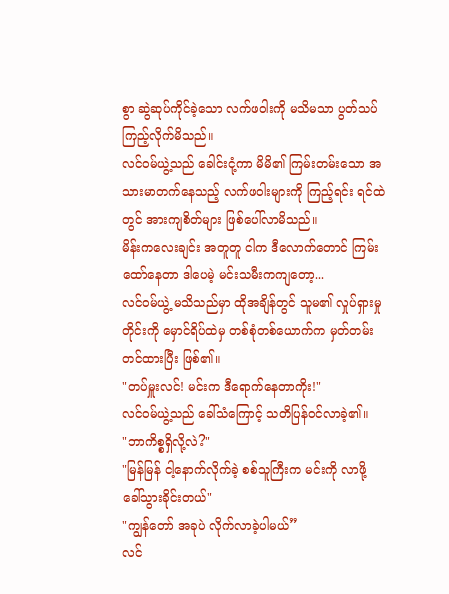စွာ ဆွဲဆုပ်ကိုင်ခဲ့သော လက်ဖဝါးကို မသိမသာ ပွတ်သပ်ကြည့်လိုက်မိသည်။
လင်ဝမ်ယွဲ့သည် ခေါင်းငုံ့ကာ မိမိ၏ ကြမ်းတမ်းသော အသားမာတက်နေသည့် လက်ဖဝါးများကို ကြည့်ရင်း ရင်ထဲတွင် အားကျစိတ်များ ဖြစ်ပေါ်လာမိသည်။
မိန်းကလေးချင်း အတူတူ ငါက ဒီလောက်တောင် ကြမ်းထော်နေတာ ဒါပေမဲ့ မင်းသမီးကကျတော့...
လင်ဝမ်ယွဲ့ မသိသည်မှာ ထိုအချိန်တွင် သူမ၏ လှုပ်ရှားမှုတိုင်းကို မှောင်ရိပ်ထဲမှ တစ်စုံတစ်ယောက်က မှတ်တမ်းတင်ထားပြီး ဖြစ်၏။
"တပ်မှူးလင်! မင်းက ဒီရောက်နေတာကိုး!"
လင်ဝမ်ယွဲ့သည် ခေါ်သံကြောင့် သတိပြန်ဝင်လာခဲ့၏။
"ဘာကိစ္စရှိလို့လဲ?"
"မြန်မြန် ငါ့နောက်လိုက်ခဲ့ စစ်သူကြီးက မင်းကို လာဖို့ ခေါ်သွားခိုင်းတယ်"
"ကျွန်တော် အခုပဲ လိုက်လာခဲ့ပါမယ်”
လင်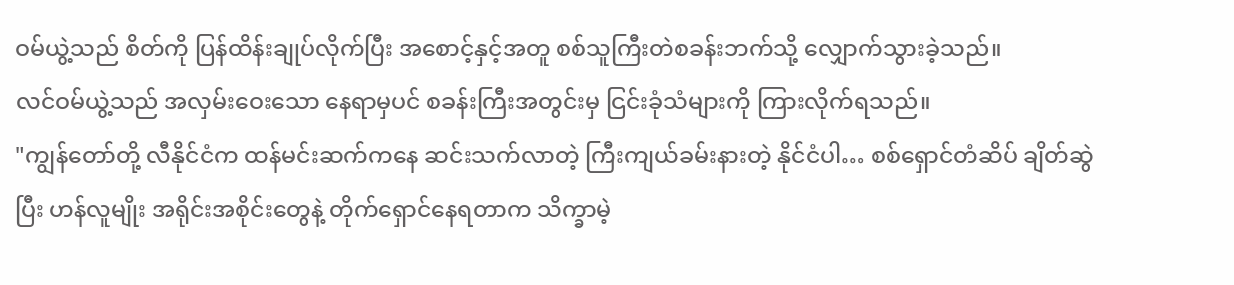ဝမ်ယွဲ့သည် စိတ်ကို ပြန်ထိန်းချုပ်လိုက်ပြီး အစောင့်နှင့်အတူ စစ်သူကြီးတဲစခန်းဘက်သို့ လျှောက်သွားခဲ့သည်။
လင်ဝမ်ယွဲ့သည် အလှမ်းဝေးသော နေရာမှပင် စခန်းကြီးအတွင်းမှ ငြင်းခုံသံများကို ကြားလိုက်ရသည်။
"ကျွန်တော်တို့ လီနိုင်ငံက ထန်မင်းဆက်ကနေ ဆင်းသက်လာတဲ့ ကြီးကျယ်ခမ်းနားတဲ့ နိုင်ငံပါ… စစ်ရှောင်တံဆိပ် ချိတ်ဆွဲပြီး ဟန်လူမျိုး အရိုင်းအစိုင်းတွေနဲ့ တိုက်ရှောင်နေရတာက သိက္ခာမဲ့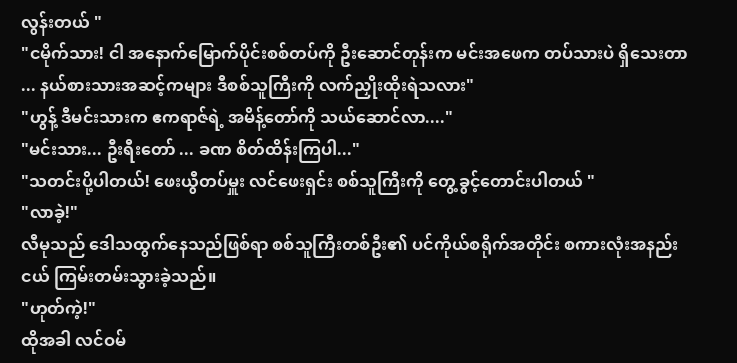လွန်းတယ် "
"ငမိုက်သား! ငါ အနောက်မြောက်ပိုင်းစစ်တပ်ကို ဦးဆောင်တုန်းက မင်းအဖေက တပ်သားပဲ ရှိသေးတာ ... နယ်စားသားအဆင့်ကများ ဒီစစ်သူကြီးကို လက်ညှိုးထိုးရဲသလား"
"ဟွန့် ဒီမင်းသားက ဧကရာဇ်ရဲ့ အမိန့်တော်ကို သယ်ဆောင်လာ...."
"မင်းသား... ဦးရီးတော် ... ခဏ စိတ်ထိန်းကြပါ..."
"သတင်းပို့ပါတယ်! ဖေးယွီတပ်မှူး လင်ဖေးရှင်း စစ်သူကြီးကို တွေ့ခွင့်တောင်းပါတယ် "
"လာခဲ့!"
လီမုသည် ဒေါသထွက်နေသည်ဖြစ်ရာ စစ်သူကြီးတစ်ဦး၏ ပင်ကိုယ်စရိုက်အတိုင်း စကားလုံးအနည်းငယ် ကြမ်းတမ်းသွားခဲ့သည်။
"ဟုတ်ကဲ့!"
ထိုအခါ လင်ဝမ်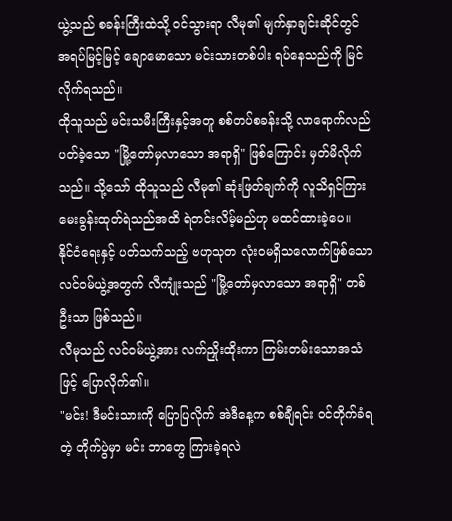ယွဲ့သည် စခန်းကြီးထဲသို့ ဝင်သွားရာ လီမု၏ မျက်နှာချင်းဆိုင်တွင် အရပ်မြင့်မြင့် ချောမောသော မင်းသားတစ်ပါး ရပ်နေသည်ကို မြင်လိုက်ရသည်။
ထိုသူသည် မင်းသမီးကြီးနှင့်အတူ စစ်တပ်စခန်းသို့ လာရောက်လည်ပတ်ခဲ့သော "မြို့တော်မှလာသော အရာရှိ" ဖြစ်ကြောင်း မှတ်မိလိုက်သည်။ သို့သော် ထိုသူသည် လီမု၏ ဆုံးဖြတ်ချက်ကို လူသိရှင်ကြား မေးခွန်းထုတ်ရဲသည်အထိ ရဲတင်းလိမ့်မည်ဟု မထင်ထားခဲ့ပေ။
နိုင်ငံရေးနှင့် ပတ်သက်သည့် ဗဟုသုတ လုံးဝမရှိသလောက်ဖြစ်သော လင်ဝမ်ယွဲ့အတွက် လီကျုံးသည် "မြို့တော်မှလာသော အရာရှိ" တစ်ဦးသာ ဖြစ်သည်။
လီမုသည် လင်ဝမ်ယွဲ့အား လက်ညှိုးထိုးကာ ကြမ်းတမ်းသောအသံဖြင့် ပြောလိုက်၏။
"မင်း! ဒီမင်းသားကို ပြောပြလိုက် အဲဒီနေ့က စစ်ချီရင်း ဝင်တိုက်ခံရတဲ့ တိုက်ပွဲမှာ မင်း ဘာတွေ ကြားခဲ့ရလဲ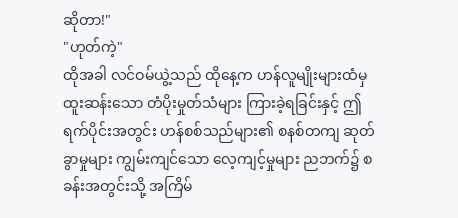ဆိုတာ!"
"ဟုတ်ကဲ့"
ထိုအခါ လင်ဝမ်ယွဲ့သည် ထိုနေ့က ဟန်လူမျိုးများထံမှ ထူးဆန်းသော တံပိုးမှုတ်သံများ ကြားခဲ့ရခြင်းနှင့် ဤရက်ပိုင်းအတွင်း ဟန်စစ်သည်များ၏ စနစ်တကျ ဆုတ်ခွာမှုများ ကျွမ်းကျင်သော လေ့ကျင့်မှုများ ညဘက်၌ စခန်းအတွင်းသို့ အကြိမ်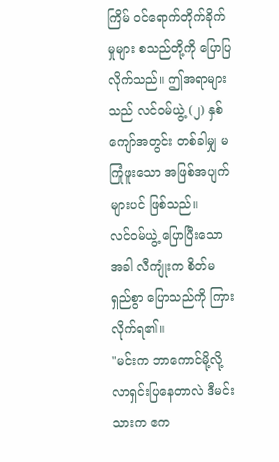ကြိမ် ဝင်ရောက်တိုက်ခိုက်မှုများ စသည်တို့ကို ပြောပြလိုက်သည်။ ဤအရာများသည် လင်ဝမ်ယွဲ့ (၂) နှစ်ကျော်အတွင်း တစ်ခါမျှ မကြုံဖူးသော အဖြစ်အပျက်များပင် ဖြစ်သည်။
လင်ဝမ်ယွဲ့ ပြောပြီးသောအခါ လီကျုံးက စိတ်မရှည်စွာ ပြောသည်ကို ကြားလိုက်ရ၏။
"မင်းက ဘာကောင်မို့လို့ လာရှင်းပြနေတာလဲ ဒီမင်းသားက ဧက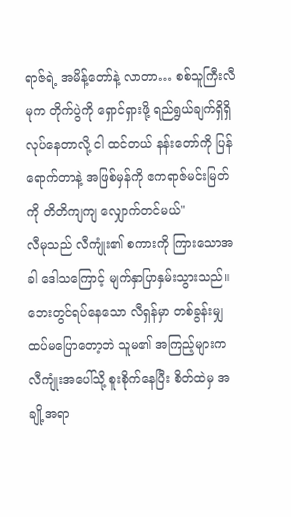ရာဇ်ရဲ့ အမိန့်တော်နဲ့ လာတာ… စစ်သူကြီးလီမုက တိုက်ပွဲကို ရှောင်ရှားဖို့ ရည်ရွယ်ချက်ရှိရှိ လုပ်နေတာလို့ ငါ ထင်တယ် နန်းတော်ကို ပြန်ရောက်တာနဲ့ အဖြစ်မှန်ကို ဧကရာဇ်မင်းမြတ်ကို တိတိကျကျ လျှောက်တင်မယ်"
လီမုသည် လီကျုံး၏ စကားကို ကြားသောအခါ ဒေါသကြောင့် မျက်နှာပြာနှမ်းသွားသည်။ ဘေးတွင်ရပ်နေသော လီရှန်မှာ တစ်ခွန်းမျှ ထပ်မပြောတော့ဘဲ သူမ၏ အကြည့်များက လီကျုံးအပေါ်သို့ စူးစိုက်နေပြီး စိတ်ထဲမှ အချို့အရာ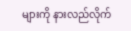များကို နားလည်လိုက်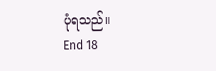ပုံရသည်။
End 18